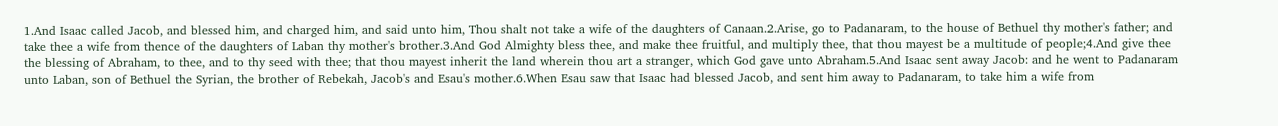1.And Isaac called Jacob, and blessed him, and charged him, and said unto him, Thou shalt not take a wife of the daughters of Canaan.2.Arise, go to Padanaram, to the house of Bethuel thy mother's father; and take thee a wife from thence of the daughters of Laban thy mother's brother.3.And God Almighty bless thee, and make thee fruitful, and multiply thee, that thou mayest be a multitude of people;4.And give thee the blessing of Abraham, to thee, and to thy seed with thee; that thou mayest inherit the land wherein thou art a stranger, which God gave unto Abraham.5.And Isaac sent away Jacob: and he went to Padanaram unto Laban, son of Bethuel the Syrian, the brother of Rebekah, Jacob's and Esau's mother.6.When Esau saw that Isaac had blessed Jacob, and sent him away to Padanaram, to take him a wife from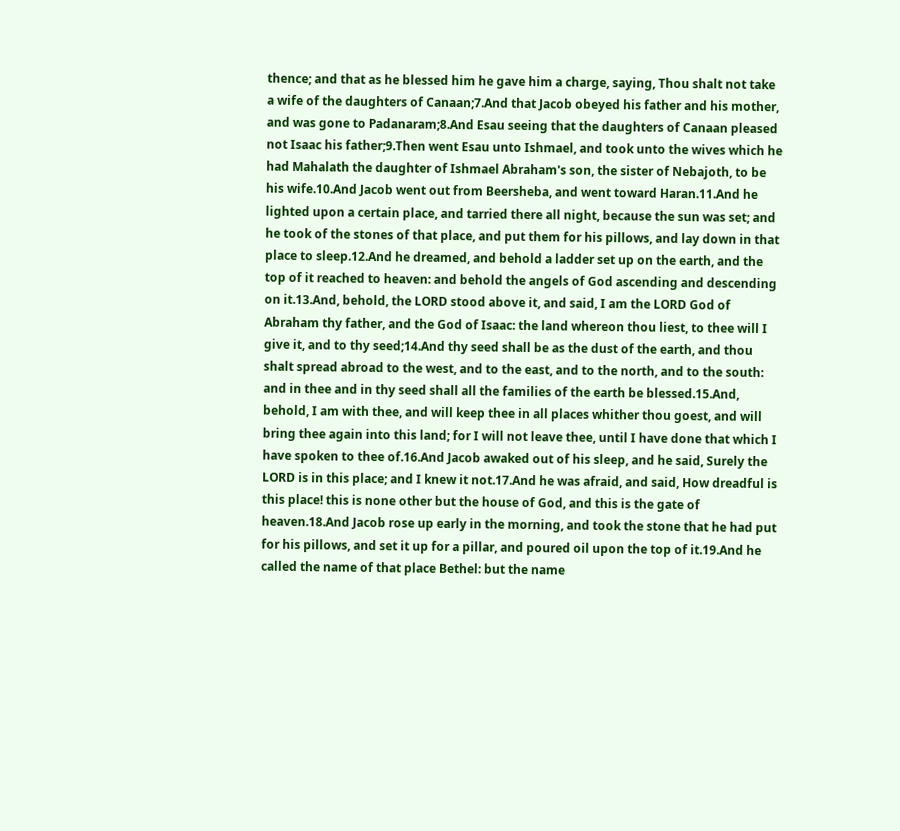thence; and that as he blessed him he gave him a charge, saying, Thou shalt not take a wife of the daughters of Canaan;7.And that Jacob obeyed his father and his mother, and was gone to Padanaram;8.And Esau seeing that the daughters of Canaan pleased not Isaac his father;9.Then went Esau unto Ishmael, and took unto the wives which he had Mahalath the daughter of Ishmael Abraham's son, the sister of Nebajoth, to be his wife.10.And Jacob went out from Beersheba, and went toward Haran.11.And he lighted upon a certain place, and tarried there all night, because the sun was set; and he took of the stones of that place, and put them for his pillows, and lay down in that place to sleep.12.And he dreamed, and behold a ladder set up on the earth, and the top of it reached to heaven: and behold the angels of God ascending and descending on it.13.And, behold, the LORD stood above it, and said, I am the LORD God of Abraham thy father, and the God of Isaac: the land whereon thou liest, to thee will I give it, and to thy seed;14.And thy seed shall be as the dust of the earth, and thou shalt spread abroad to the west, and to the east, and to the north, and to the south: and in thee and in thy seed shall all the families of the earth be blessed.15.And, behold, I am with thee, and will keep thee in all places whither thou goest, and will bring thee again into this land; for I will not leave thee, until I have done that which I have spoken to thee of.16.And Jacob awaked out of his sleep, and he said, Surely the LORD is in this place; and I knew it not.17.And he was afraid, and said, How dreadful is this place! this is none other but the house of God, and this is the gate of heaven.18.And Jacob rose up early in the morning, and took the stone that he had put for his pillows, and set it up for a pillar, and poured oil upon the top of it.19.And he called the name of that place Bethel: but the name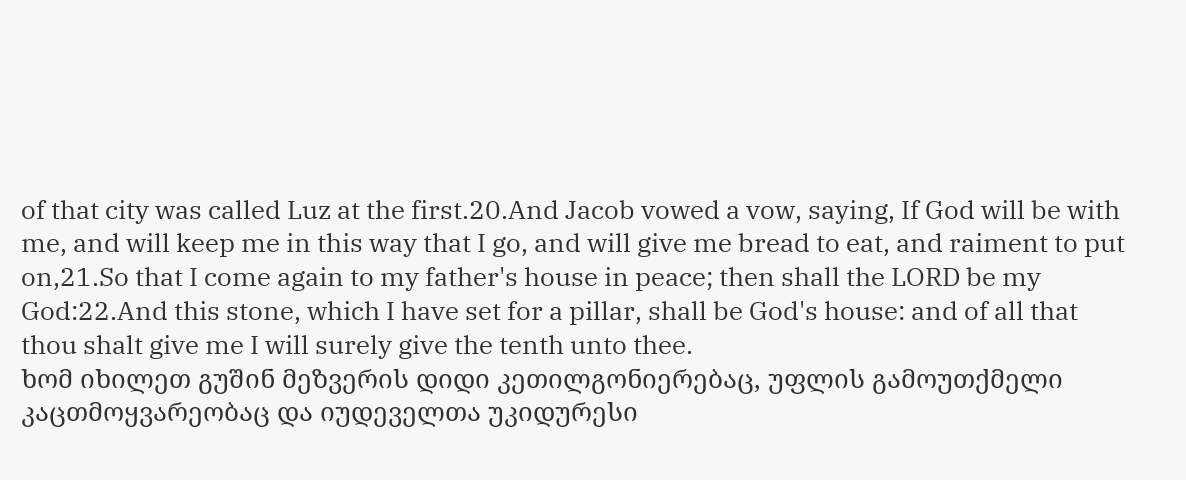of that city was called Luz at the first.20.And Jacob vowed a vow, saying, If God will be with me, and will keep me in this way that I go, and will give me bread to eat, and raiment to put on,21.So that I come again to my father's house in peace; then shall the LORD be my God:22.And this stone, which I have set for a pillar, shall be God's house: and of all that thou shalt give me I will surely give the tenth unto thee.
ხომ იხილეთ გუშინ მეზვერის დიდი კეთილგონიერებაც, უფლის გამოუთქმელი კაცთმოყვარეობაც და იუდეველთა უკიდურესი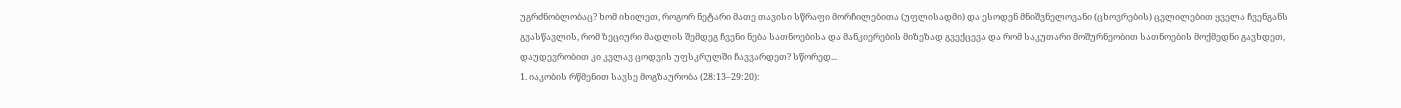უგრძნობლობაც? ხომ იხილეთ, როგორ ნეტარი მათე თავისი სწრაფი მორჩილებითა (უფლისადმი) და ესოდენ მნიშვნელოვანი (ცხოვრების) ცვლილებით ყველა ჩვენგანს გვასწავლის, რომ ზეციური მადლის შემდეგ ჩვენი ნება სათნოებისა და მანკიერების მიზეზად გვექცევა და რომ საკუთარი მოშურნეობით სათნოების მოქმედნი გავხდეთ, დაუდევრობით კი კვლავ ცოდვის უფსკრულში ჩავვარდეთ? სწორედ...
1. იაკობის რწმენით სავსე მოგზაურობა (28:13–29:20):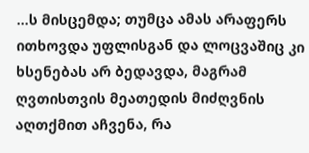...ს მისცემდა; თუმცა ამას არაფერს ითხოვდა უფლისგან და ლოცვაშიც კი ხსენებას არ ბედავდა, მაგრამ ღვთისთვის მეათედის მიძღვნის აღთქმით აჩვენა, რა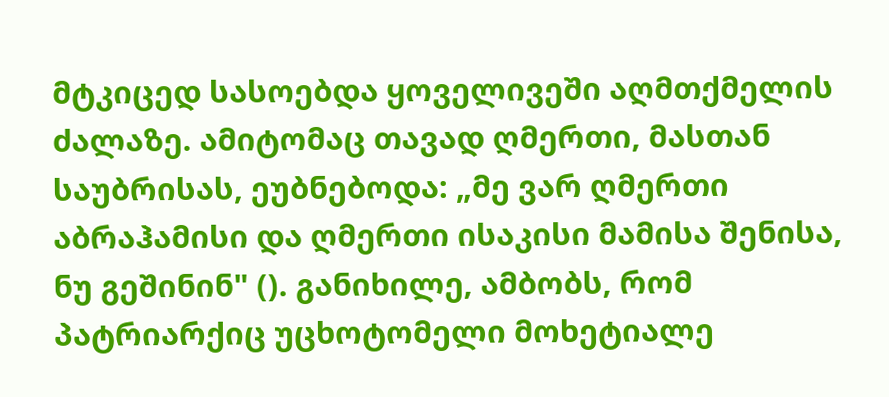მტკიცედ სასოებდა ყოველივეში აღმთქმელის ძალაზე. ამიტომაც თავად ღმერთი, მასთან საუბრისას, ეუბნებოდა: „მე ვარ ღმერთი აბრაჰამისი და ღმერთი ისაკისი მამისა შენისა, ნუ გეშინინ" (). განიხილე, ამბობს, რომ პატრიარქიც უცხოტომელი მოხეტიალე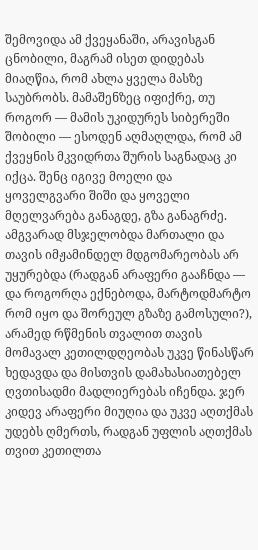შემოვიდა ამ ქვეყანაში, არავისგან ცნობილი, მაგრამ ისეთ დიდებას მიაღწია, რომ ახლა ყველა მასზე საუბრობს. მამაშენზეც იფიქრე, თუ როგორ — მამის უკიდურეს სიბერეში შობილი — ესოდენ აღმაღლდა, რომ ამ ქვეყნის მკვიდრთა შურის საგნადაც კი იქცა. შენც იგივე მოელი და ყოველგვარი შიში და ყოველი მღელვარება განაგდე, გზა განაგრძე. ამგვარად მსჯელობდა მართალი და თავის იმჟამინდელ მდგომარეობას არ უყურებდა (რადგან არაფერი გააჩნდა — და როგორღა ექნებოდა, მარტოდმარტო რომ იყო და შორეულ გზაზე გამოსული?), არამედ რწმენის თვალით თავის მომავალ კეთილდღეობას უკვე წინასწარ ხედავდა და მისთვის დამახასიათებელ ღვთისადმი მადლიერებას იჩენდა. ჯერ კიდევ არაფერი მიუღია და უკვე აღთქმას უდებს ღმერთს, რადგან უფლის აღთქმას თვით კეთილთა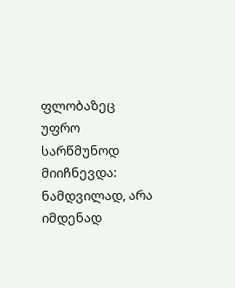ფლობაზეც უფრო სარწმუნოდ მიიჩნევდა: ნამდვილად, არა იმდენად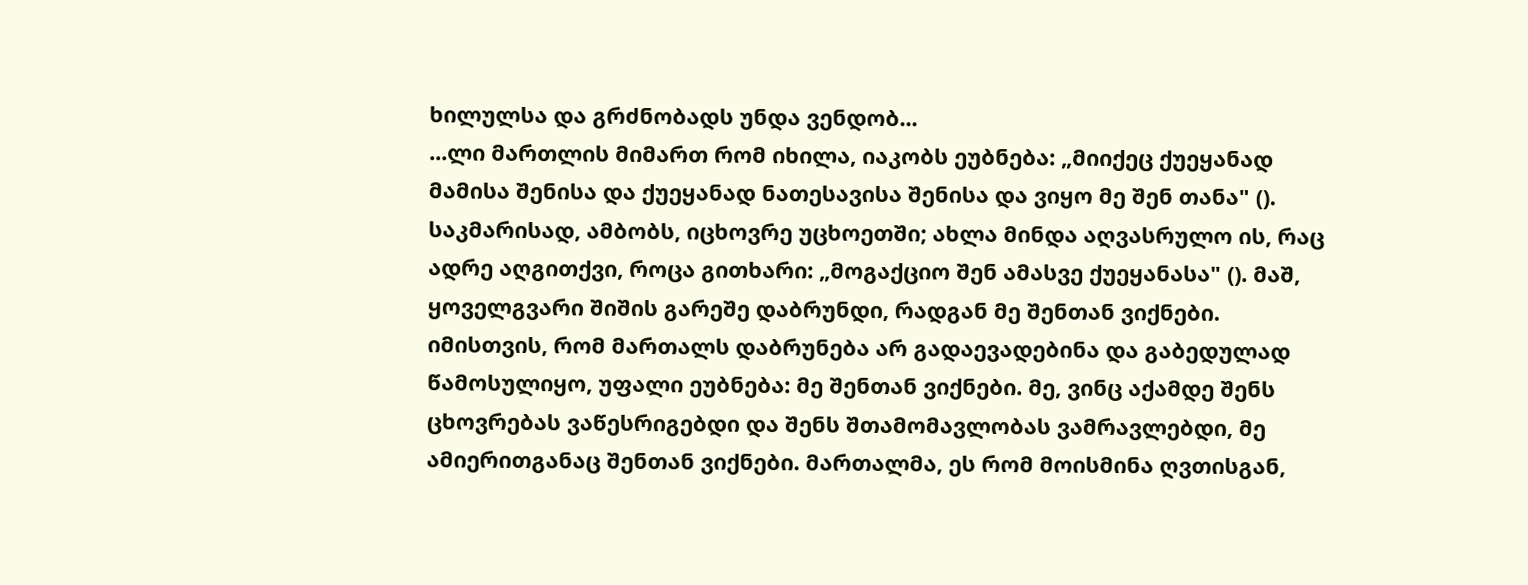ხილულსა და გრძნობადს უნდა ვენდობ...
...ლი მართლის მიმართ რომ იხილა, იაკობს ეუბნება: „მიიქეც ქუეყანად მამისა შენისა და ქუეყანად ნათესავისა შენისა და ვიყო მე შენ თანა" (). საკმარისად, ამბობს, იცხოვრე უცხოეთში; ახლა მინდა აღვასრულო ის, რაც ადრე აღგითქვი, როცა გითხარი: „მოგაქციო შენ ამასვე ქუეყანასა" (). მაშ, ყოველგვარი შიშის გარეშე დაბრუნდი, რადგან მე შენთან ვიქნები. იმისთვის, რომ მართალს დაბრუნება არ გადაევადებინა და გაბედულად წამოსულიყო, უფალი ეუბნება: მე შენთან ვიქნები. მე, ვინც აქამდე შენს ცხოვრებას ვაწესრიგებდი და შენს შთამომავლობას ვამრავლებდი, მე ამიერითგანაც შენთან ვიქნები. მართალმა, ეს რომ მოისმინა ღვთისგან,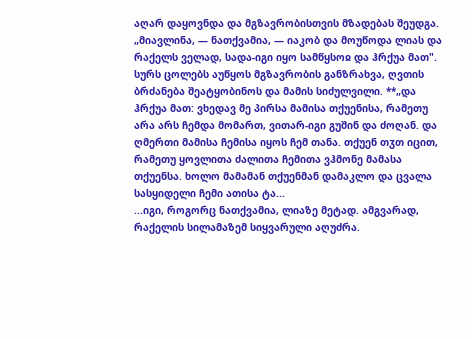აღარ დაყოვნდა და მგზავრობისთვის მზადებას შეუდგა. „მიავლინა, — ნათქვამია, — იაკობ და მოუწოდა ლიას და რაქელს ველად, სადა-იგი იყო სამწყსოჲ და ჰრქუა მათ". სურს ცოლებს აუწყოს მგზავრობის განზრახვა, ღვთის ბრძანება შეატყობინოს და მამის სიძულვილი. **„და ჰრქუა მათ: ვხედავ მე პირსა მამისა თქუენისა, რამეთუ არა არს ჩემდა მომართ, ვითარ-იგი გუშინ და ძოღან. და ღმერთი მამისა ჩემისა იყოს ჩემ თანა. თქუენ თჳთ იცით, რამეთუ ყოვლითა ძალითა ჩემითა ვჰმონე მამასა თქუენსა. ხოლო მამამან თქუენმან დამაკლო და ცვალა სასყიდელი ჩემი ათისა ტა...
...იგი, როგორც ნათქვამია, ლიაზე მეტად. ამგვარად, რაქელის სილამაზემ სიყვარული აღუძრა.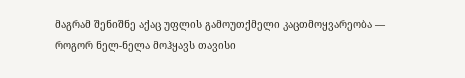მაგრამ შენიშნე აქაც უფლის გამოუთქმელი კაცთმოყვარეობა — როგორ ნელ-ნელა მოჰყავს თავისი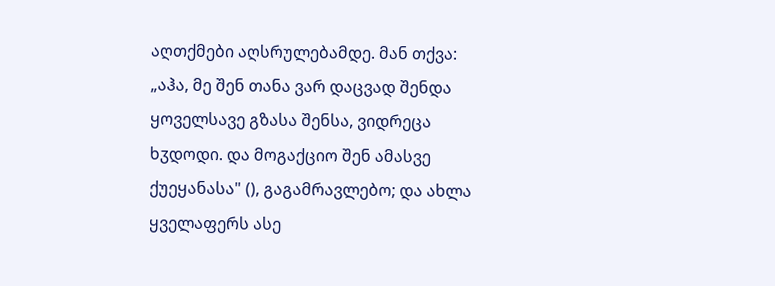აღთქმები აღსრულებამდე. მან თქვა: „აჰა, მე შენ თანა ვარ დაცვად შენდა ყოველსავე გზასა შენსა, ვიდრეცა ხჳდოდი. და მოგაქციო შენ ამასვე ქუეყანასა" (), გაგამრავლებო; და ახლა ყველაფერს ასე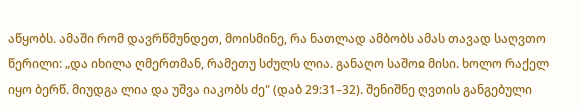აწყობს. ამაში რომ დავრწმუნდეთ, მოისმინე, რა ნათლად ამბობს ამას თავად საღვთო წერილი: „და იხილა ღმერთმან, რამეთუ სძულს ლია. განაღო საშოჲ მისი. ხოლო რაქელ იყო ბერწ. მიუდგა ლია და უშვა იაკობს ძე" (დაბ 29:31–32). შენიშნე ღვთის განგებული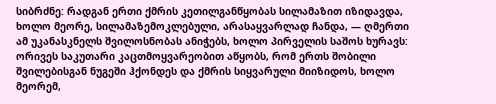სიბრძნე: რადგან ერთი ქმრის კეთილგანწყობას სილამაზით იზიდავდა, ხოლო მეორე, სილამაზემოკლებული, არასაყვარლად ჩანდა, — ღმერთი ამ უკანასკნელს შვილოსნობას ანიჭებს, ხოლო პირველის საშოს ხურავს: ორივეს საკუთარი კაცთმოყვარეობით აწყობს, რომ ერთს შობილი შვილებისგან ნუგეში ჰქონდეს და ქმრის სიყვარული მიიზიდოს, ხოლო მეორემ,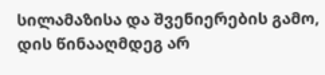სილამაზისა და შვენიერების გამო, დის წინააღმდეგ არ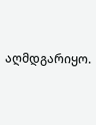აღმდგარიყო.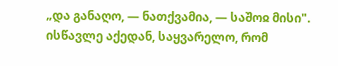„და განაღო, — ნათქვამია, — საშოჲ მისი". ისწავლე აქედან, საყვარელო, რომ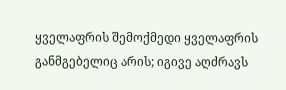ყველაფრის შემოქმედი ყველაფრის განმგებელიც არის; იგივე აღძრავს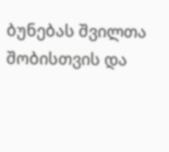ბუნებას შვილთა შობისთვის და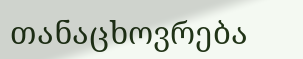თანაცხოვრება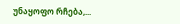უნაყოფო რჩება,...